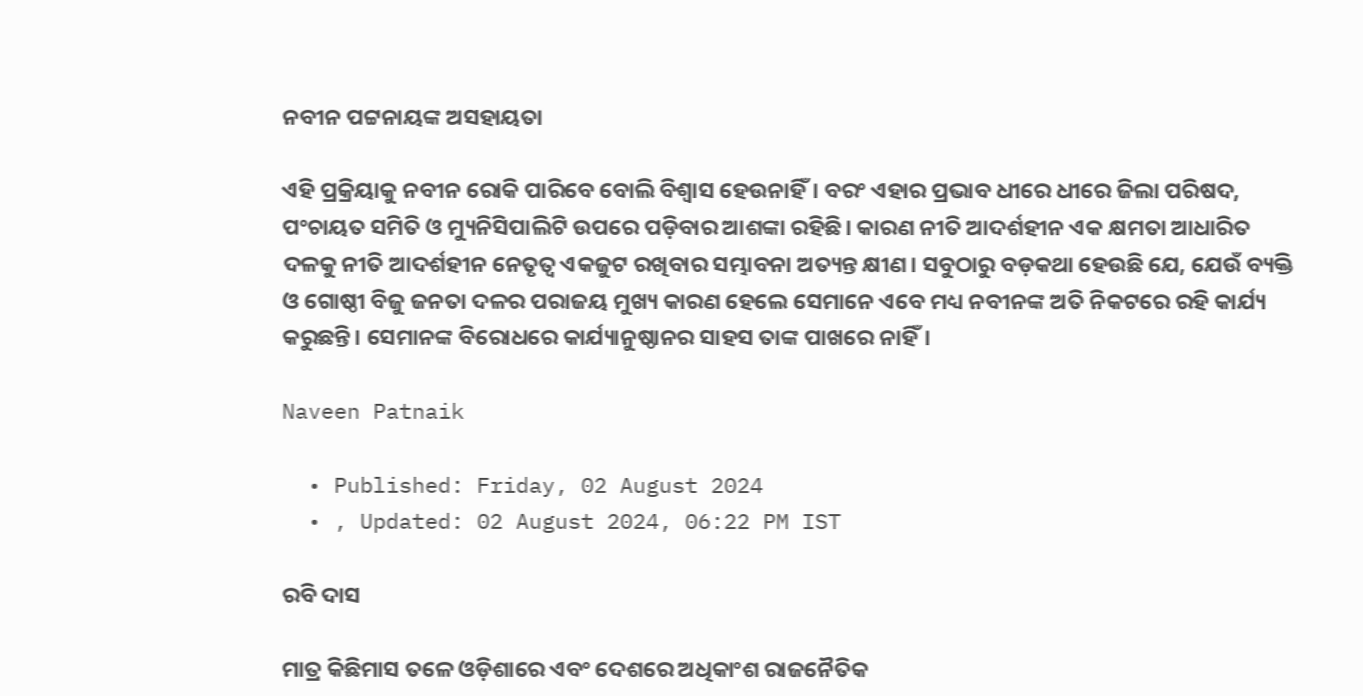ନବୀନ ପଟ୍ଟନାୟଙ୍କ ଅସହାୟତା

ଏହି ପ୍ରକ୍ରିୟାକୁ ନବୀନ ରୋକି ପାରିବେ ବୋଲି ବିଶ୍ୱାସ ହେଉନାହିଁ। ବରଂ ଏହାର ପ୍ରଭାବ ଧୀରେ ଧୀରେ ଜିଲା ପରିଷଦ, ପଂଚାୟତ ସମିତି ଓ ମ୍ୟୁନିସିପାଲିଟି ଉପରେ ପଡ଼ିବାର ଆଶଙ୍କା ରହିଛି। କାରଣ ନୀତି ଆଦର୍ଶହୀନ ଏକ କ୍ଷମତା ଆଧାରିତ ଦଳକୁ ନୀତି ଆଦର୍ଶହୀନ ନେତୃତ୍ୱ ଏକଜୁଟ ରଖିବାର ସମ୍ଭାବନା ଅତ୍ୟନ୍ତ କ୍ଷୀଣ। ସବୁଠାରୁ ବଡ଼କଥା ହେଉଛି ଯେ, ଯେଉଁ ବ୍ୟକ୍ତି ଓ ଗୋଷ୍ଠୀ ବିଜୁ ଜନତା ଦଳର ପରାଜୟ ମୁଖ୍ୟ କାରଣ ହେଲେ ସେମାନେ ଏବେ ମଧ୍ୟ ନବୀନଙ୍କ ଅତି ନିକଟରେ ରହି କାର୍ଯ୍ୟ କରୁଛନ୍ତି। ସେମାନଙ୍କ ବିରୋଧରେ କାର୍ଯ୍ୟାନୁଷ୍ଠାନର ସାହସ ତାଙ୍କ ପାଖରେ ନାହିଁ।

Naveen Patnaik

  • Published: Friday, 02 August 2024
  • , Updated: 02 August 2024, 06:22 PM IST

ରବି ଦାସ

ମାତ୍ର କିଛିମାସ ତଳେ ଓଡ଼ିଶାରେ ଏବଂ ଦେଶରେ ଅଧିକାଂଶ ରାଜନୈତିକ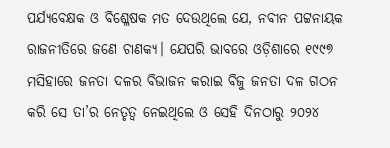ପର୍ଯ୍ୟବେକ୍ଷକ ଓ ବିଶ୍ଳେଷକ ମତ ଦେଉଥିଲେ ଯେ, ନବୀନ ପଟ୍ଟନାୟକ ରାଜନୀତିରେ ଜଣେ ଚାଣକ୍ୟ। ଯେପରି ଭାବରେ ଓଡ଼ିଶାରେ ୧୯୯୭ ମସିହାରେ ଜନତା ଦଳର ବିଭାଜନ କରାଇ ବିଜୁ ଜନତା ଦଳ ଗଠନ କରି ସେ ତା’ର ନେତୃତ୍ୱ ନେଇଥିଲେ ଓ ସେହି ଦିନଠାରୁ ୨୦୨୪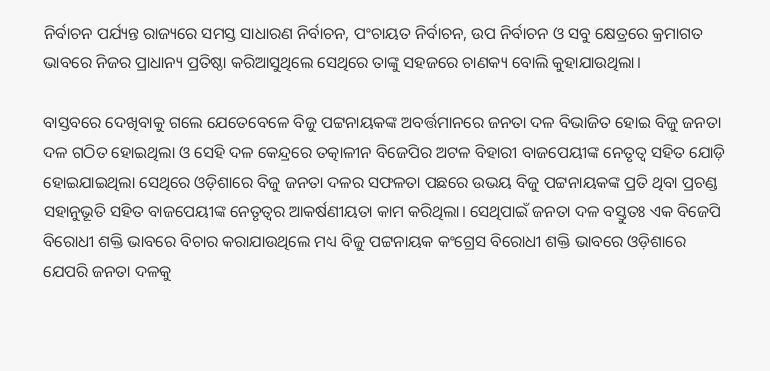ନିର୍ବାଚନ ପର୍ଯ୍ୟନ୍ତ ରାଜ୍ୟରେ ସମସ୍ତ ସାଧାରଣ ନିର୍ବାଚନ, ପଂଚାୟତ ନିର୍ବାଚନ, ଉପ ନିର୍ବାଚନ ଓ ସବୁ କ୍ଷେତ୍ରରେ କ୍ରମାଗତ ଭାବରେ ନିଜର ପ୍ରାଧାନ୍ୟ ପ୍ରତିଷ୍ଠା କରିଆସୁଥିଲେ ସେଥିରେ ତାଙ୍କୁ ସହଜରେ ଚାଣକ୍ୟ ବୋଲି କୁହାଯାଉଥିଲା।

ବାସ୍ତବରେ ଦେଖିବାକୁ ଗଲେ ଯେତେବେଳେ ବିଜୁ ପଟ୍ଟନାୟକଙ୍କ ଅବର୍ତ୍ତମାନରେ ଜନତା ଦଳ ବିଭାଜିତ ହୋଇ ବିଜୁ ଜନତା ଦଳ ଗଠିତ ହୋଇଥିଲା ଓ ସେହି ଦଳ କେନ୍ଦ୍ରରେ ତତ୍କାଳୀନ ବିଜେପିର ଅଟଳ ବିହାରୀ ବାଜପେୟୀଙ୍କ ନେତୃତ୍ୱ ସହିତ ଯୋଡ଼ି ହୋଇଯାଇଥିଲା ସେଥିରେ ଓଡ଼ିଶାରେ ବିଜୁ ଜନତା ଦଳର ସଫଳତା ପଛରେ ଉଭୟ ବିଜୁ ପଟ୍ଟନାୟକଙ୍କ ପ୍ରତି ଥିବା ପ୍ରଚଣ୍ଡ ସହାନୁଭୂତି ସହିତ ବାଜପେୟୀଙ୍କ ନେତୃତ୍ୱର ଆକର୍ଷଣୀୟତା କାମ କରିଥିଲା। ସେଥିପାଇଁ ଜନତା ଦଳ ବସ୍ତୁତଃ ଏକ ବିଜେପି ବିରୋଧୀ ଶକ୍ତି ଭାବରେ ବିଚାର କରାଯାଉଥିଲେ ମଧ୍ୟ ବିଜୁ ପଟ୍ଟନାୟକ କଂଗ୍ରେସ ବିରୋଧୀ ଶକ୍ତି ଭାବରେ ଓଡ଼ିଶାରେ ଯେପରି ଜନତା ଦଳକୁ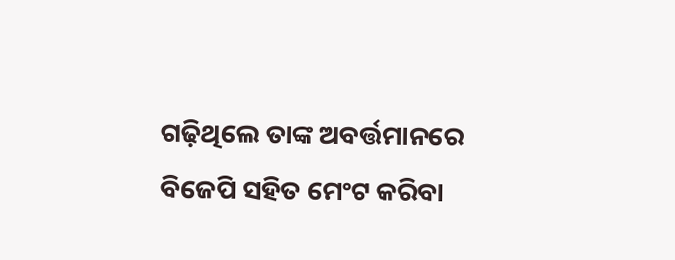ଗଢ଼ିଥିଲେ ତାଙ୍କ ଅବର୍ତ୍ତମାନରେ ବିଜେପି ସହିତ ମେଂଟ କରିବା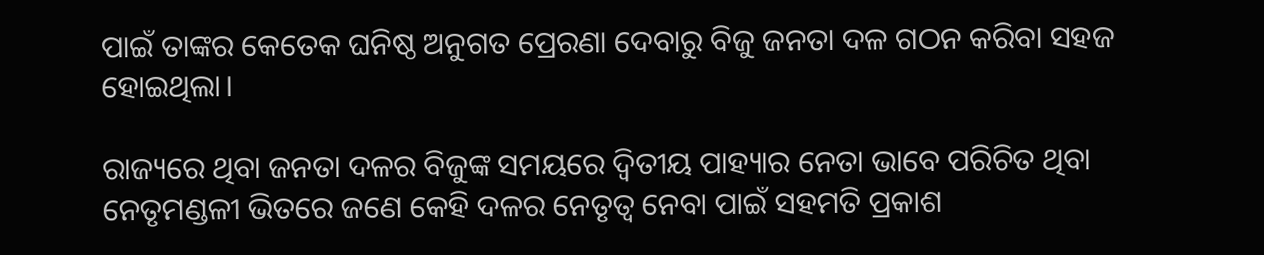ପାଇଁ ତାଙ୍କର କେତେକ ଘନିଷ୍ଠ ଅନୁଗତ ପ୍ରେରଣା ଦେବାରୁ ବିଜୁ ଜନତା ଦଳ ଗଠନ କରିବା ସହଜ ହୋଇଥିଲା।

ରାଜ୍ୟରେ ଥିବା ଜନତା ଦଳର ବିଜୁଙ୍କ ସମୟରେ ଦ୍ୱିତୀୟ ପାହ୍ୟାର ନେତା ଭାବେ ପରିଚିତ ଥିବା ନେତୃମଣ୍ଡଳୀ ଭିତରେ ଜଣେ କେହି ଦଳର ନେତୃତ୍ୱ ନେବା ପାଇଁ ସହମତି ପ୍ରକାଶ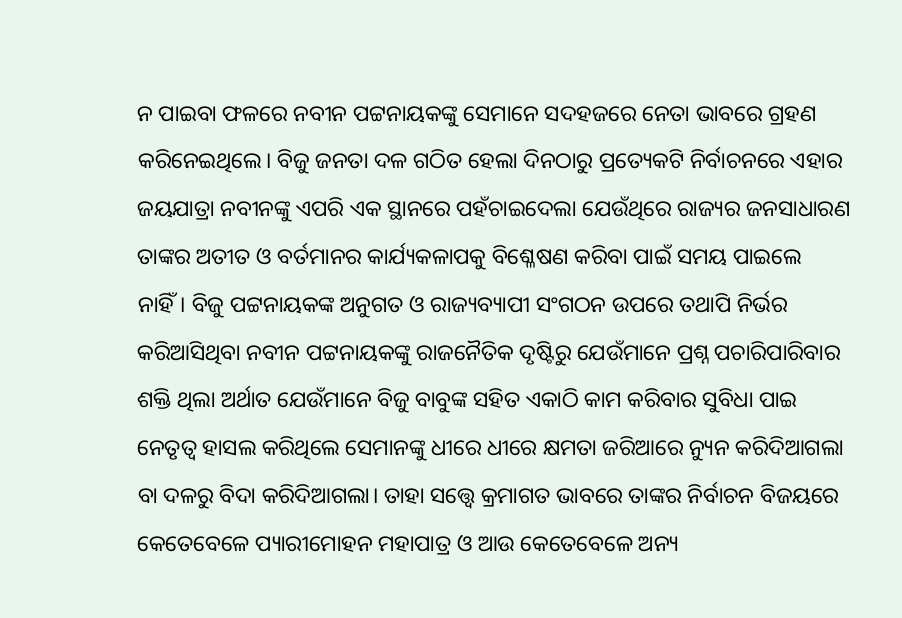ନ ପାଇବା ଫଳରେ ନବୀନ ପଟ୍ଟନାୟକଙ୍କୁ ସେମାନେ ସଦହଜରେ ନେତା ଭାବରେ ଗ୍ରହଣ କରିନେଇଥିଲେ। ବିଜୁ ଜନତା ଦଳ ଗଠିତ ହେଲା ଦିନଠାରୁ ପ୍ରତ୍ୟେକଟି ନିର୍ବାଚନରେ ଏହାର ଜୟଯାତ୍ରା ନବୀନଙ୍କୁ ଏପରି ଏକ ସ୍ଥାନରେ ପହଁଚାଇଦେଲା ଯେଉଁଥିରେ ରାଜ୍ୟର ଜନସାଧାରଣ ତାଙ୍କର ଅତୀତ ଓ ବର୍ତମାନର କାର୍ଯ୍ୟକଳାପକୁ ବିଶ୍ଳେଷଣ କରିବା ପାଇଁ ସମୟ ପାଇଲେ ନାହିଁ। ବିଜୁ ପଟ୍ଟନାୟକଙ୍କ ଅନୁଗତ ଓ ରାଜ୍ୟବ୍ୟାପୀ ସଂଗଠନ ଉପରେ ତଥାପି ନିର୍ଭର କରିଆସିଥିବା ନବୀନ ପଟ୍ଟନାୟକଙ୍କୁ ରାଜନୈତିକ ଦୃଷ୍ଟିରୁ ଯେଉଁମାନେ ପ୍ରଶ୍ନ ପଚାରିପାରିବାର ଶକ୍ତି ଥିଲା ଅର୍ଥାତ ଯେଉଁମାନେ ବିଜୁ ବାବୁଙ୍କ ସହିତ ଏକାଠି କାମ କରିବାର ସୁବିଧା ପାଇ ନେତୃତ୍ୱ ହାସଲ କରିଥିଲେ ସେମାନଙ୍କୁ ଧୀରେ ଧୀରେ କ୍ଷମତା ଜରିଆରେ ନ୍ୟୁନ କରିଦିଆଗଲା ବା ଦଳରୁ ବିଦା କରିଦିଆଗଲା। ତାହା ସତ୍ତ୍ୱେ କ୍ରମାଗତ ଭାବରେ ତାଙ୍କର ନିର୍ବାଚନ ବିଜୟରେ କେତେବେଳେ ପ୍ୟାରୀମୋହନ ମହାପାତ୍ର ଓ ଆଉ କେତେବେଳେ ଅନ୍ୟ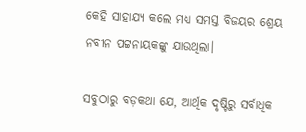କେହି ସାହାଯ୍ୟ କଲେ ମଧ୍ୟ ସମସ୍ତ ବିଜୟର ଶ୍ରେୟ ନବୀନ ପଟ୍ଟନାୟକଙ୍କୁ ଯାଉଥିଲା।

ସବୁଠାରୁ ବଡ଼କଥା ଯେ, ଆର୍ଥିକ ଦୃଷ୍ଟିରୁ ସର୍ବାଧିକ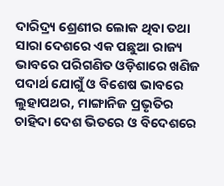ଦାରିଦ୍ର୍ୟ ଶ୍ରେଣୀର ଲୋକ ଥିବା ତଥା ସାରା ଦେଶରେ ଏକ ପଛୁଆ ରାଜ୍ୟ ଭାବରେ ପରିଗଣିତ ଓଡ଼ିଶାରେ ଖଣିଜ ପଦାର୍ଥ ଯୋଗୁଁ ଓ ବିଶେଷ ଭାବରେ ଲୁହାପଥର, ମାଙ୍ଗାନିଜ ପ୍ରଭୃତିର ଚାହିଦା ଦେଶ ଭିତରେ ଓ ବିଦେଶରେ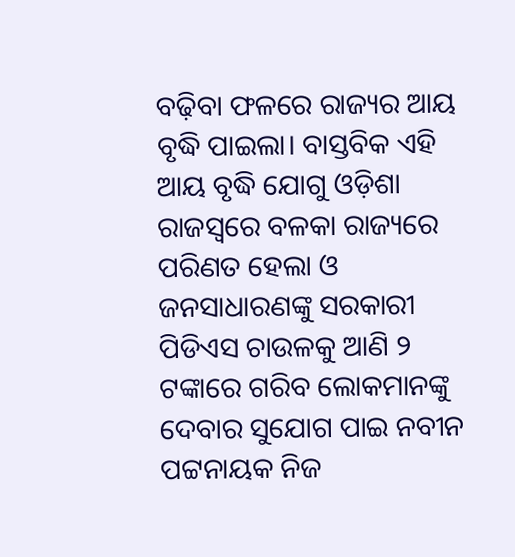ବଢ଼ିବା ଫଳରେ ରାଜ୍ୟର ଆୟ ବୃଦ୍ଧି ପାଇଲା। ବାସ୍ତବିକ ଏହି ଆୟ ବୃଦ୍ଧି ଯୋଗୁ ଓଡ଼ିଶା ରାଜସ୍ୱରେ ବଳକା ରାଜ୍ୟରେ ପରିଣତ ହେଲା ଓ ଜନସାଧାରଣଙ୍କୁ ସରକାରୀ ପିଡିଏସ ଚାଉଳକୁ ଆଣି ୨ ଟଙ୍କାରେ ଗରିବ ଲୋକମାନଙ୍କୁ ଦେବାର ସୁଯୋଗ ପାଇ ନବୀନ ପଟ୍ଟନାୟକ ନିଜ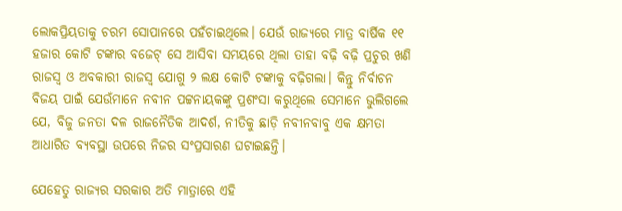ଲୋକପ୍ରିୟତାକୁ ଚରମ ସୋପାନରେ ପହଁଚାଇଥିଲେ। ଯେଉଁ ରାଜ୍ୟରେ ମାତ୍ର ବାର୍ଷିକ ୧୧ ହଜାର କୋଟି ଟଙ୍କାର ବଜେଟ୍ ସେ ଆସିବା ସମୟରେ ଥିଲା ତାହା ବଢ଼ି ବଢ଼ି ପ୍ରଚୁର ଖଣି ରାଜସ୍ୱ ଓ ଅବକାରୀ ରାଜସ୍ୱ ଯୋଗୁ ୨ ଲକ୍ଷ କୋଟି ଟଙ୍କାକୁ ବଢ଼ିଗଲା। କିନ୍ତୁ ନିର୍ବାଚନ ବିଜୟ ପାଇଁ ଯେଉଁମାନେ ନବୀନ ପଟ୍ଟନାୟକଙ୍କୁ ପ୍ରଶଂସା କରୁଥିଲେ ସେମାନେ ଭୁଲିଗଲେ ଯେ, ବିଜୁ ଜନତା ଦଳ ରାଜନୈତିକ ଆଦର୍ଶ, ନୀତିକୁ ଛାଡ଼ି ନବୀନବାବୁ ଏକ କ୍ଷମତା ଆଧାରିତ ବ୍ୟବସ୍ଥା ଉପରେ ନିଜର ସଂପ୍ରସାରଣ ଘଟାଇଛନ୍ତି।

ଯେହେତୁ ରାଜ୍ୟର ସରକାର ଅତି ମାତ୍ରାରେ ଏହି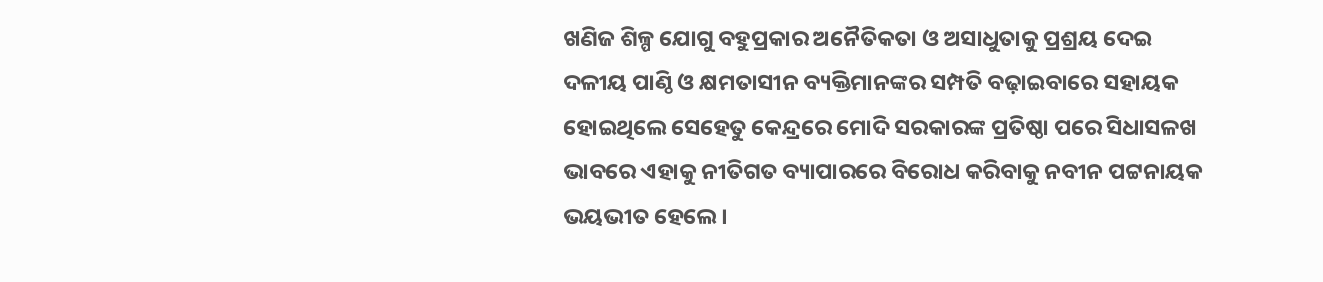ଖଣିଜ ଶିଳ୍ପ ଯୋଗୁ ବହୁପ୍ରକାର ଅନୈତିକତା ଓ ଅସାଧୁତାକୁ ପ୍ରଶ୍ରୟ ଦେଇ ଦଳୀୟ ପାଣ୍ଠି ଓ କ୍ଷମତାସୀନ ବ୍ୟକ୍ତିମାନଙ୍କର ସମ୍ପତି ବଢ଼ାଇବାରେ ସହାୟକ ହୋଇଥିଲେ ସେହେତୁ କେନ୍ଦ୍ରରେ ମୋଦି ସରକାରଙ୍କ ପ୍ରତିଷ୍ଠା ପରେ ସିଧାସଳଖ ଭାବରେ ଏହାକୁ ନୀତିଗତ ବ୍ୟାପାରରେ ବିରୋଧ କରିବାକୁ ନବୀନ ପଟ୍ଟନାୟକ ଭୟଭୀତ ହେଲେ।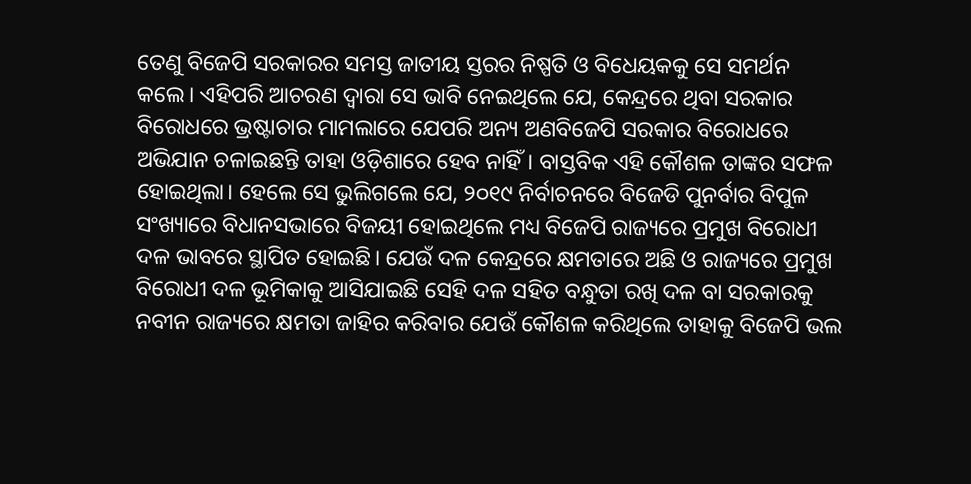ତେଣୁ ବିଜେପି ସରକାରର ସମସ୍ତ ଜାତୀୟ ସ୍ତରର ନିଷ୍ପତି ଓ ବିଧେୟକକୁ ସେ ସମର୍ଥନ କଲେ। ଏହିପରି ଆଚରଣ ଦ୍ୱାରା ସେ ଭାବି ନେଇଥିଲେ ଯେ, କେନ୍ଦ୍ରରେ ଥିବା ସରକାର ବିରୋଧରେ ଭ୍ରଷ୍ଟାଚାର ମାମଲାରେ ଯେପରି ଅନ୍ୟ ଅଣବିଜେପି ସରକାର ବିରୋଧରେ ଅଭିଯାନ ଚଳାଇଛନ୍ତି ତାହା ଓଡ଼ିଶାରେ ହେବ ନାହିଁ। ବାସ୍ତବିକ ଏହି କୌଶଳ ତାଙ୍କର ସଫଳ ହୋଇଥିଲା। ହେଲେ ସେ ଭୁଲିଗଲେ ଯେ, ୨୦୧୯ ନିର୍ବାଚନରେ ବିଜେଡି ପୁନର୍ବାର ବିପୁଳ ସଂଖ୍ୟାରେ ବିଧାନସଭାରେ ବିଜୟୀ ହୋଇଥିଲେ ମଧ୍ୟ ବିଜେପି ରାଜ୍ୟରେ ପ୍ରମୁଖ ବିରୋଧୀ ଦଳ ଭାବରେ ସ୍ଥାପିତ ହୋଇଛି। ଯେଉଁ ଦଳ କେନ୍ଦ୍ରରେ କ୍ଷମତାରେ ଅଛି ଓ ରାଜ୍ୟରେ ପ୍ରମୁଖ ବିରୋଧୀ ଦଳ ଭୂମିକାକୁ ଆସିଯାଇଛି ସେହି ଦଳ ସହିତ ବନ୍ଧୁତା ରଖି ଦଳ ବା ସରକାରକୁ ନବୀନ ରାଜ୍ୟରେ କ୍ଷମତା ଜାହିର କରିବାର ଯେଉଁ କୌଶଳ କରିଥିଲେ ତାହାକୁ ବିଜେପି ଭଲ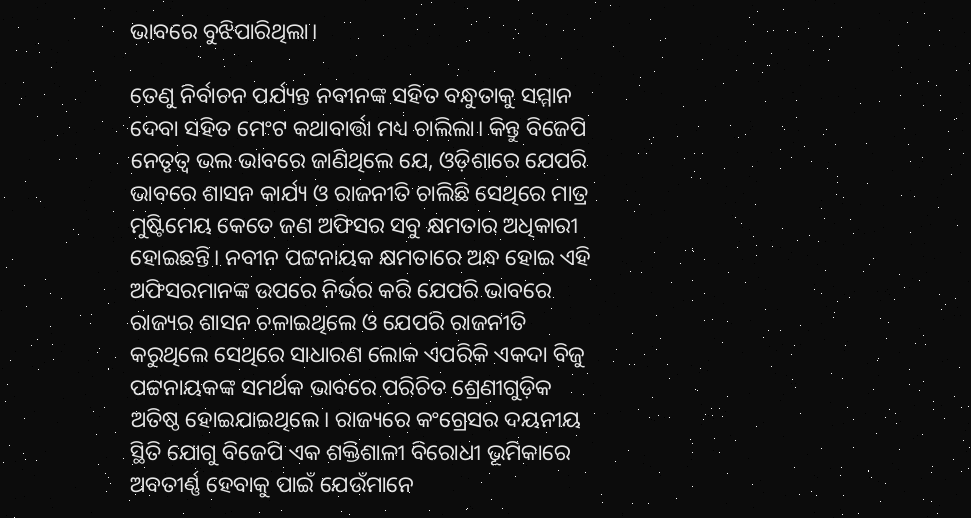ଭାବରେ ବୁଝିପାରିଥିଲା।

ତେଣୁ ନିର୍ବାଚନ ପର୍ଯ୍ୟନ୍ତ ନବୀନଙ୍କ ସହିତ ବନ୍ଧୁତାକୁ ସମ୍ମାନ ଦେବା ସହିତ ମେଂଟ କଥାବାର୍ତ୍ତା ମଧ୍ୟ ଚାଲିଲା। କିନ୍ତୁ ବିଜେପି ନେତୃତ୍ୱ ଭଲ ଭାବରେ ଜାଣିଥିଲେ ଯେ, ଓଡ଼ିଶାରେ ଯେପରି ଭାବରେ ଶାସନ କାର୍ଯ୍ୟ ଓ ରାଜନୀତି ଚାଲିଛି ସେଥିରେ ମାତ୍ର ମୁଷ୍ଟିମେୟ କେତେ ଜଣ ଅଫିସର ସବୁ କ୍ଷମତାର ଅଧିକାରୀ ହୋଇଛନ୍ତି। ନବୀନ ପଟ୍ଟନାୟକ କ୍ଷମତାରେ ଅନ୍ଧ ହୋଇ ଏହି ଅଫିସରମାନଙ୍କ ଉପରେ ନିର୍ଭର କରି ଯେପରି ଭାବରେ ରାଜ୍ୟର ଶାସନ ଚଳାଇଥିଲେ ଓ ଯେପରି ରାଜନୀତି କରୁଥିଲେ ସେଥିରେ ସାଧାରଣ ଲୋକ ଏପରିକି ଏକଦା ବିଜୁ ପଟ୍ଟନାୟକଙ୍କ ସମର୍ଥକ ଭାବରେ ପରିଚିତ ଶ୍ରେଣୀଗୁଡ଼ିକ ଅତିଷ୍ଠ ହୋଇଯାଇଥିଲେ। ରାଜ୍ୟରେ କଂଗ୍ରେସର ଦୟନୀୟ ସ୍ଥିତି ଯୋଗୁ ବିଜେପି ଏକ ଶକ୍ତିଶାଳୀ ବିରୋଧୀ ଭୂମିକାରେ ଅବତୀର୍ଣ୍ଣ ହେବାକୁ ପାଇଁ ଯେଉଁମାନେ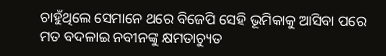ଚାହୁଁଥିଲେ ସେମାନେ ଥରେ ବିଜେପି ସେହି ଭୂମିକାକୁ ଆସିବା ପରେ ମତ ବଦଳାଇ ନବୀନଙ୍କୁ କ୍ଷମତାଚ୍ୟୁତ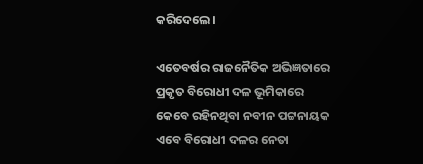କରିଦେଲେ।

ଏତେବର୍ଷର ରାଜନୈତିକ ଅଭିଜ୍ଞତାରେ ପ୍ରକୃତ ବିରୋଧୀ ଦଳ ଭୂମିକାରେ କେବେ ରହିନଥିବା ନବୀନ ପଟ୍ଟନାୟକ ଏବେ ବିରୋଧୀ ଦଳର ନେତା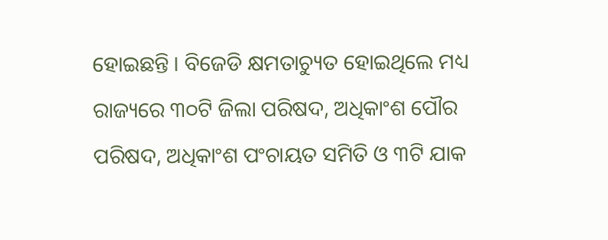ହୋଇଛନ୍ତି। ବିଜେଡି କ୍ଷମତାଚ୍ୟୁତ ହୋଇଥିଲେ ମଧ୍ୟ ରାଜ୍ୟରେ ୩୦ଟି ଜିଲା ପରିଷଦ, ଅଧିକାଂଶ ପୌର ପରିଷଦ, ଅଧିକାଂଶ ପଂଚାୟତ ସମିତି ଓ ୩ଟି ଯାକ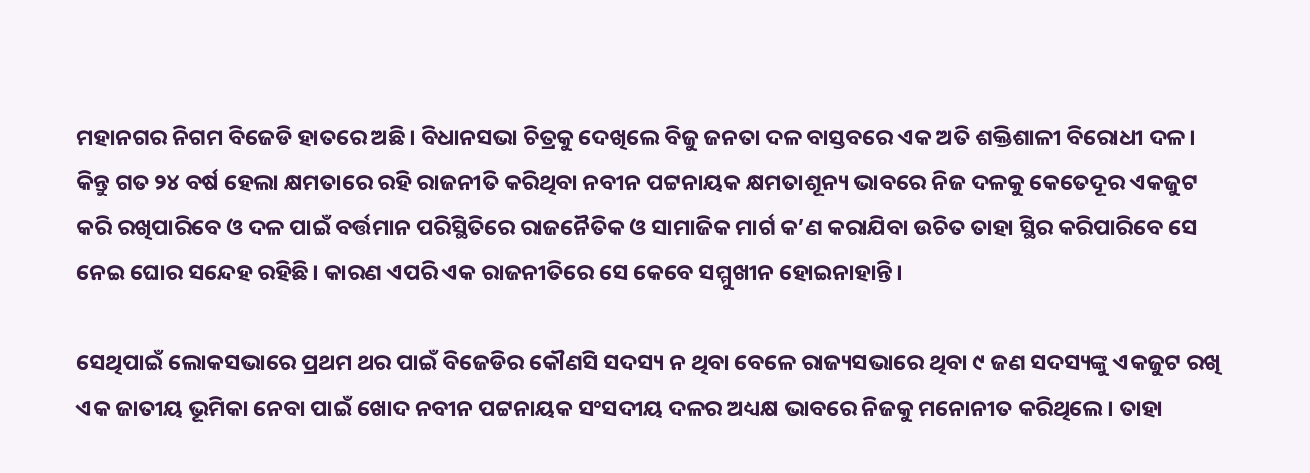ମହାନଗର ନିଗମ ବିଜେଡି ହାତରେ ଅଛି। ବିଧାନସଭା ଚିତ୍ରକୁ ଦେଖିଲେ ବିଜୁ ଜନତା ଦଳ ବାସ୍ତବରେ ଏକ ଅତି ଶକ୍ତିଶାଳୀ ବିରୋଧୀ ଦଳ। କିନ୍ତୁ ଗତ ୨୪ ବର୍ଷ ହେଲା କ୍ଷମତାରେ ରହି ରାଜନୀତି କରିଥିବା ନବୀନ ପଟ୍ଟନାୟକ କ୍ଷମତାଶୂନ୍ୟ ଭାବରେ ନିଜ ଦଳକୁ କେତେଦୂର ଏକଜୁଟ କରି ରଖିପାରିବେ ଓ ଦଳ ପାଇଁ ବର୍ତ୍ତମାନ ପରିସ୍ଥିତିରେ ରାଜନୈତିକ ଓ ସାମାଜିକ ମାର୍ଗ କ’ଣ କରାଯିବା ଉଚିତ ତାହା ସ୍ଥିର କରିପାରିବେ ସେ ନେଇ ଘୋର ସନ୍ଦେହ ରହିଛି। କାରଣ ଏପରି ଏକ ରାଜନୀତିରେ ସେ କେବେ ସମ୍ମୁଖୀନ ହୋଇନାହାନ୍ତି।

ସେଥିପାଇଁ ଲୋକସଭାରେ ପ୍ରଥମ ଥର ପାଇଁ ବିଜେଡିର କୌଣସି ସଦସ୍ୟ ନ ଥିବା ବେଳେ ରାଜ୍ୟସଭାରେ ଥିବା ୯ ଜଣ ସଦସ୍ୟଙ୍କୁ ଏକଜୁଟ ରଖି ଏକ ଜାତୀୟ ଭୂମିକା ନେବା ପାଇଁ ଖୋଦ ନବୀନ ପଟ୍ଟନାୟକ ସଂସଦୀୟ ଦଳର ଅଧ୍ୟକ୍ଷ ଭାବରେ ନିଜକୁ ମନୋନୀତ କରିଥିଲେ। ତାହା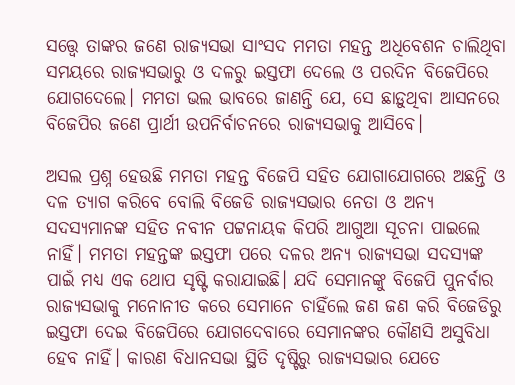ସତ୍ତ୍ୱେ ତାଙ୍କର ଜଣେ ରାଜ୍ୟସଭା ସାଂସଦ ମମତା ମହନ୍ତ ଅଧିବେଶନ ଚାଲିଥିବା ସମୟରେ ରାଜ୍ୟସଭାରୁ ଓ ଦଳରୁ ଇସ୍ତଫା ଦେଲେ ଓ ପରଦିନ ବିଜେପିରେ ଯୋଗଦେଲେ। ମମତା ଭଲ ଭାବରେ ଜାଣନ୍ତି ଯେ, ସେ ଛାଡ଼ୁଥିବା ଆସନରେ ବିଜେପିର ଜଣେ ପ୍ରାର୍ଥୀ ଉପନିର୍ବାଚନରେ ରାଜ୍ୟସଭାକୁ ଆସିବେ।

ଅସଲ ପ୍ରଶ୍ନ ହେଉଛି ମମତା ମହନ୍ତ ବିଜେପି ସହିତ ଯୋଗାଯୋଗରେ ଅଛନ୍ତି ଓ ଦଳ ତ୍ୟାଗ କରିବେ ବୋଲି ବିଜେଡି ରାଜ୍ୟସଭାର ନେତା ଓ ଅନ୍ୟ ସଦସ୍ୟମାନଙ୍କ ସହିତ ନବୀନ ପଟ୍ଟନାୟକ କିପରି ଆଗୁଆ ସୂଚନା ପାଇଲେ ନାହିଁ। ମମତା ମହନ୍ତଙ୍କ ଇସ୍ତଫା ପରେ ଦଳର ଅନ୍ୟ ରାଜ୍ୟସଭା ସଦସ୍ୟଙ୍କ ପାଇଁ ମଧ୍ୟ ଏକ ଥୋପ ସୃଷ୍ଟି କରାଯାଇଛି। ଯଦି ସେମାନଙ୍କୁ ବିଜେପି ପୁନର୍ବାର ରାଜ୍ୟସଭାକୁ ମନୋନୀତ କରେ ସେମାନେ ଚାହିଁଲେ ଜଣ ଜଣ କରି ବିଜେଡିରୁ ଇସ୍ତଫା ଦେଇ ବିଜେପିରେ ଯୋଗଦେବାରେ ସେମାନଙ୍କର କୌଣସି ଅସୁବିଧା ହେବ ନାହିଁ। କାରଣ ବିଧାନସଭା ସ୍ଥିତି ଦୃଷ୍ଟିରୁ ରାଜ୍ୟସଭାର ଯେତେ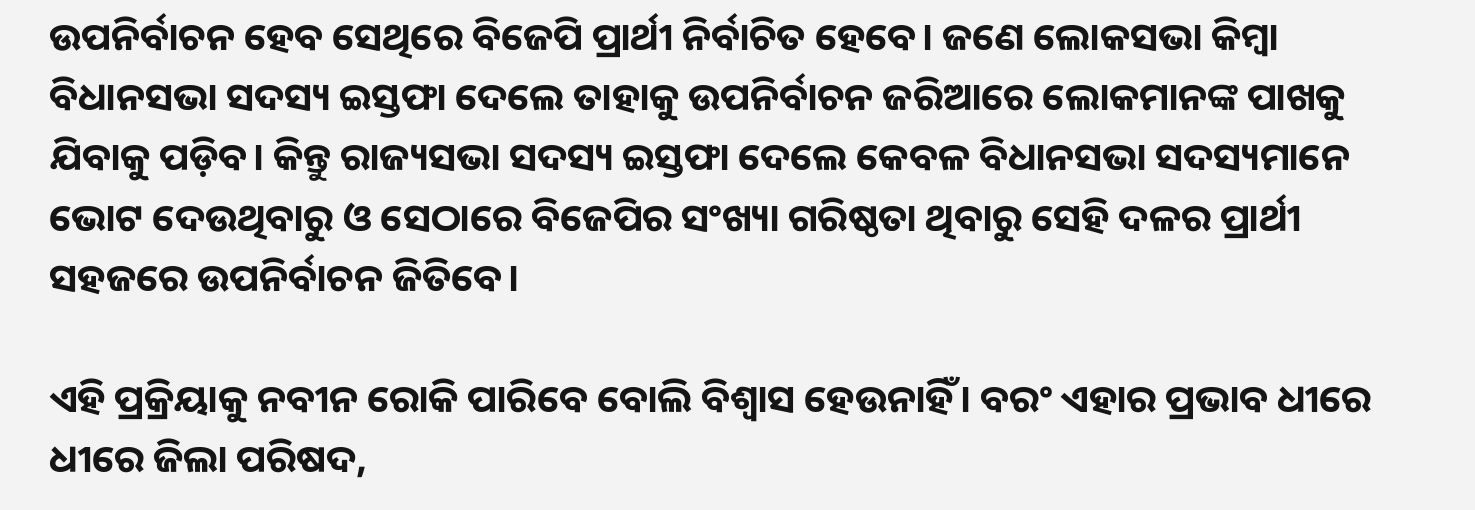ଉପନିର୍ବାଚନ ହେବ ସେଥିରେ ବିଜେପି ପ୍ରାର୍ଥୀ ନିର୍ବାଚିତ ହେବେ। ଜଣେ ଲୋକସଭା କିମ୍ବା ବିଧାନସଭା ସଦସ୍ୟ ଇସ୍ତଫା ଦେଲେ ତାହାକୁ ଉପନିର୍ବାଚନ ଜରିଆରେ ଲୋକମାନଙ୍କ ପାଖକୁ ଯିବାକୁ ପଡ଼ିବ। କିନ୍ତୁ ରାଜ୍ୟସଭା ସଦସ୍ୟ ଇସ୍ତଫା ଦେଲେ କେବଳ ବିଧାନସଭା ସଦସ୍ୟମାନେ ଭୋଟ ଦେଉଥିବାରୁ ଓ ସେଠାରେ ବିଜେପିର ସଂଖ୍ୟା ଗରିଷ୍ଠତା ଥିବାରୁ ସେହି ଦଳର ପ୍ରାର୍ଥୀ ସହଜରେ ଉପନିର୍ବାଚନ ଜିତିବେ।

ଏହି ପ୍ରକ୍ରିୟାକୁ ନବୀନ ରୋକି ପାରିବେ ବୋଲି ବିଶ୍ୱାସ ହେଉନାହିଁ। ବରଂ ଏହାର ପ୍ରଭାବ ଧୀରେ ଧୀରେ ଜିଲା ପରିଷଦ,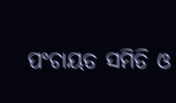ପଂଚାୟତ ସମିତି ଓ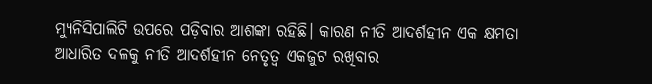ମ୍ୟୁନିସିପାଲିଟି ଉପରେ ପଡ଼ିବାର ଆଶଙ୍କା ରହିଛି। କାରଣ ନୀତି ଆଦର୍ଶହୀନ ଏକ କ୍ଷମତା ଆଧାରିତ ଦଳକୁ ନୀତି ଆଦର୍ଶହୀନ ନେତୃତ୍ୱ ଏକଜୁଟ ରଖିବାର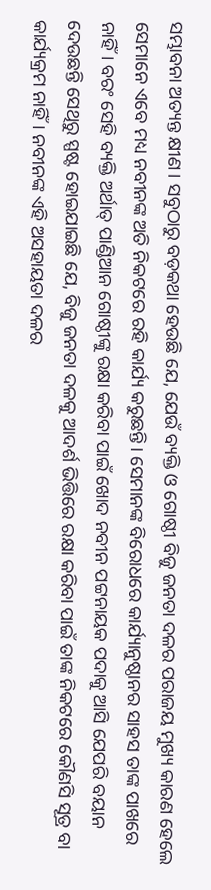ସମ୍ଭାବନା ଅତ୍ୟନ୍ତ କ୍ଷୀଣ। ସବୁଠାରୁ ବଡ଼କଥା ହେଉଛି ଯେ, ଯେଉଁ ବ୍ୟକ୍ତି ଓ ଗୋଷ୍ଠୀ ବିଜୁ ଜନତା ଦଳର ପରାଜୟ ମୁଖ୍ୟ କାରଣ ହେଲେ ସେମାନେ ଏବେ ମଧ୍ୟ ନବୀନଙ୍କ ଅତି ନିକଟରେ ରହି କାର୍ଯ୍ୟ କରୁଛନ୍ତି। ସେମାନଙ୍କ ବିରୋଧରେ କାର୍ଯ୍ୟାନୁଷ୍ଠାନର ସାହସ ତାଙ୍କ ପାଖରେ ନାହିଁ। ବରଂ ସେହି ବ୍ୟକ୍ତି ଅର୍ଥାତ୍ ପାଣ୍ଡିଆନ ଗୋଷ୍ଠୀଙ୍କୁ ରକ୍ଷା କରିବା ପାଇଁ ଖୋଦ ନବୀନ ପଟ୍ଟନାୟକ ପଦାକୁ ଆସି ଯେପରି ବୟାନ ଦେଉଛନ୍ତି ସେଥିରୁ ସ୍ପଷ୍ଟ ହୋଇଯାଇଛି ଯେ, ବିଜୁ ଜନତା ଦଳକୁ ଆଦର୍ଶ ଭିତ୍ତିରେ ରକ୍ଷା କରିବା ପାଇଁ ତାଙ୍କ ନିକଟରେ କୌଣସି ସୂତ୍ର ବା କାର୍ଯ୍ୟକ୍ରମ ନାହିଁ। ନବୀନଙ୍କ ଏହି ଅସହାୟତା ଦଳର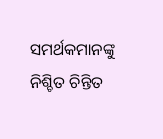ସମର୍ଥକମାନଙ୍କୁ ନିଶ୍ଚିତ ଚିନ୍ତିତ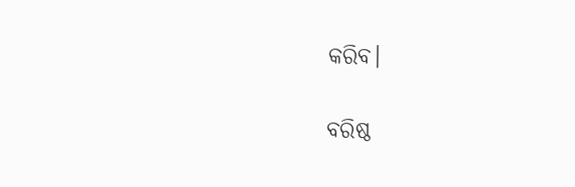କରିବ।

ବରିଷ୍ଠ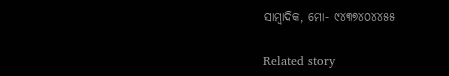ସାମ୍ବାଦିକ, ମୋ- ୯୪୩୭୪୦୪୪୫୫

Related story